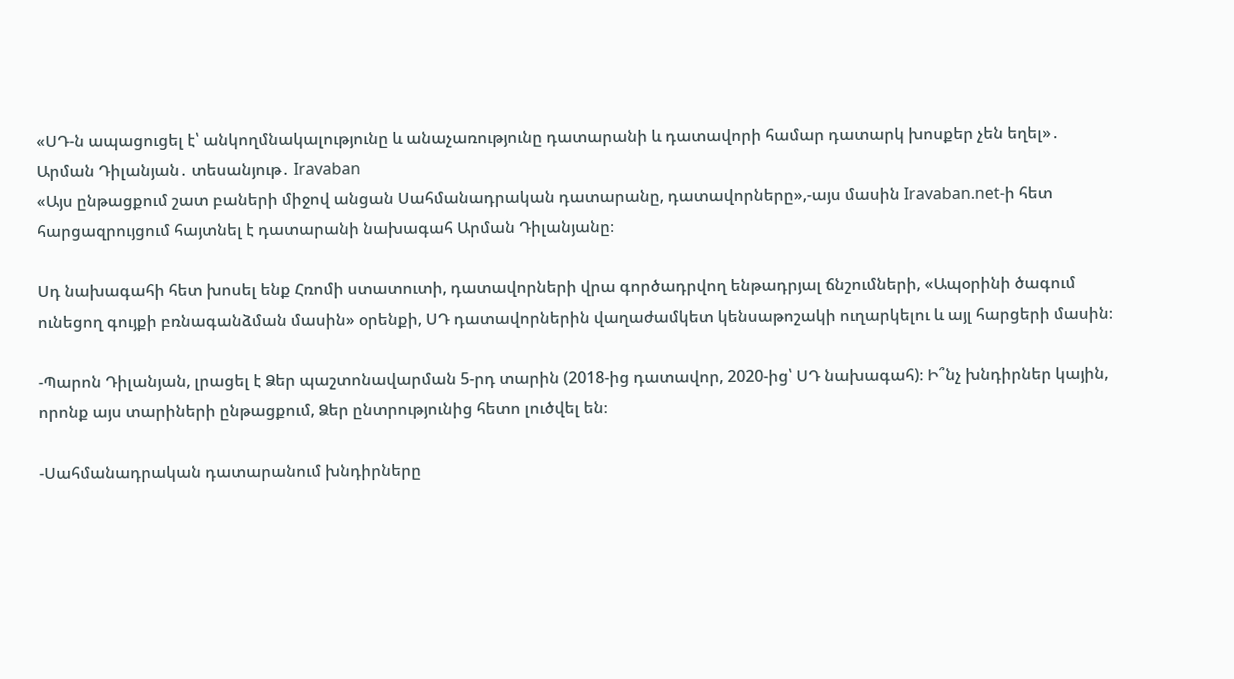«ՍԴ-ն ապացուցել է՝ անկողմնակալությունը և անաչառությունը դատարանի և դատավորի համար դատարկ խոսքեր չեն եղել»․ Արման Դիլանյան․ տեսանյութ․ Iravaban
«Այս ընթացքում շատ բաների միջով անցան Սահմանադրական դատարանը, դատավորները»,-այս մասին Iravaban.net-ի հետ հարցազրույցում հայտնել է դատարանի նախագահ Արման Դիլանյանը։

Սդ նախագահի հետ խոսել ենք Հռոմի ստատուտի, դատավորների վրա գործադրվող ենթադրյալ ճնշումների, «Ապօրինի ծագում ունեցող գույքի բռնագանձման մասին» օրենքի, ՍԴ դատավորներին վաղաժամկետ կենսաթոշակի ուղարկելու և այլ հարցերի մասին։

-Պարոն Դիլանյան, լրացել է Ձեր պաշտոնավարման 5-րդ տարին (2018-ից դատավոր, 2020-ից՝ ՍԴ նախագահ)։ Ի՞նչ խնդիրներ կային, որոնք այս տարիների ընթացքում, Ձեր ընտրությունից հետո լուծվել են։

-Սահմանադրական դատարանում խնդիրները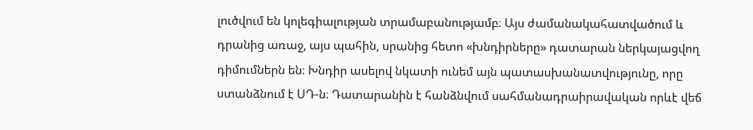լուծվում են կոլեգիալության տրամաբանությամբ։ Այս ժամանակահատվածում և դրանից առաջ, այս պահին, սրանից հետո «խնդիրները» դատարան ներկայացվող դիմումներն են։ Խնդիր ասելով նկատի ունեմ այն պատասխանատվությունը, որը ստանձնում է ՍԴ-ն։ Դատարանին է հանձնվում սահմանադրաիրավական որևէ վեճ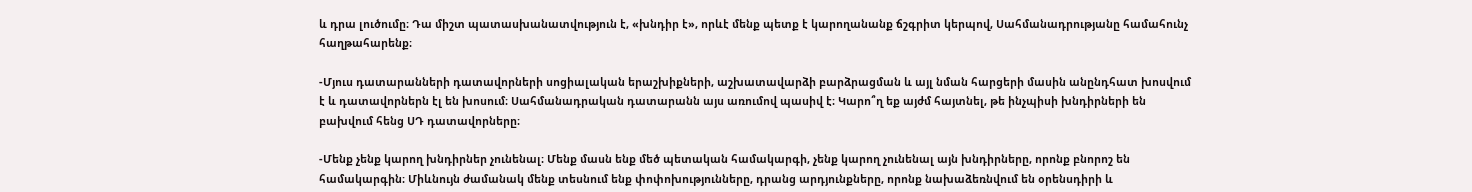և դրա լուծումը։ Դա միշտ պատասխանատվություն է, «խնդիր է», որևէ մենք պետք է կարողանանք ճշգրիտ կերպով, Սահմանադրությանը համահունչ հաղթահարենք։

-Մյուս դատարանների դատավորների սոցիալական երաշխիքների, աշխատավարձի բարձրացման և այլ նման հարցերի մասին անընդհատ խոսվում է և դատավորներն էլ են խոսում։ Սահմանադրական դատարանն այս առումով պասիվ է։ Կարո՞ղ եք այժմ հայտնել, թե ինչպիսի խնդիրների են բախվում հենց ՍԴ դատավորները։

-Մենք չենք կարող խնդիրներ չունենալ։ Մենք մասն ենք մեծ պետական համակարգի, չենք կարող չունենալ այն խնդիրները, որոնք բնորոշ են համակարգին։ Միևնույն ժամանակ մենք տեսնում ենք փոփոխությունները, դրանց արդյունքները, որոնք նախաձեռնվում են օրենսդիրի և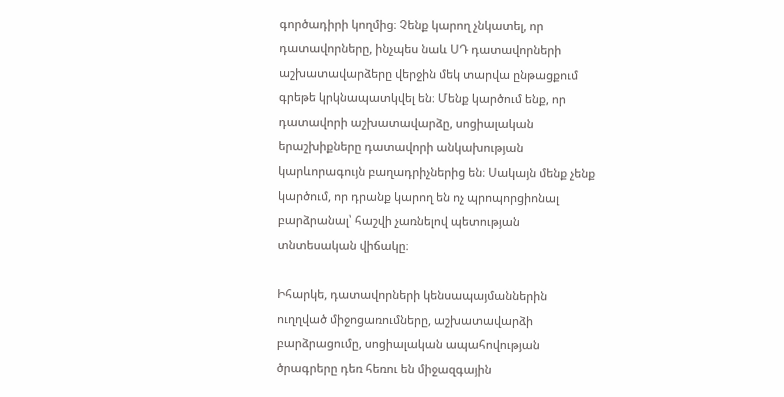գործադիրի կողմից։ Չենք կարող չնկատել, որ դատավորները, ինչպես նաև ՍԴ դատավորների աշխատավարձերը վերջին մեկ տարվա ընթացքում գրեթե կրկնապատկվել են։ Մենք կարծում ենք, որ դատավորի աշխատավարձը, սոցիալական երաշխիքները դատավորի անկախության կարևորագույն բաղադրիչներից են։ Սակայն մենք չենք կարծում, որ դրանք կարող են ոչ պրոպորցիոնալ բարձրանալ՝ հաշվի չառնելով պետության տնտեսական վիճակը։

Իհարկե, դատավորների կենսապայմաններին ուղղված միջոցառումները, աշխատավարձի բարձրացումը, սոցիալական ապահովության ծրագրերը դեռ հեռու են միջազգային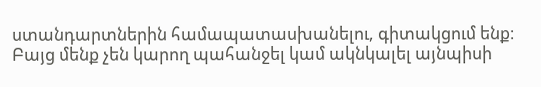ստանդարտներին համապատասխանելու, գիտակցում ենք։ Բայց մենք չեն կարող պահանջել կամ ակնկալել այնպիսի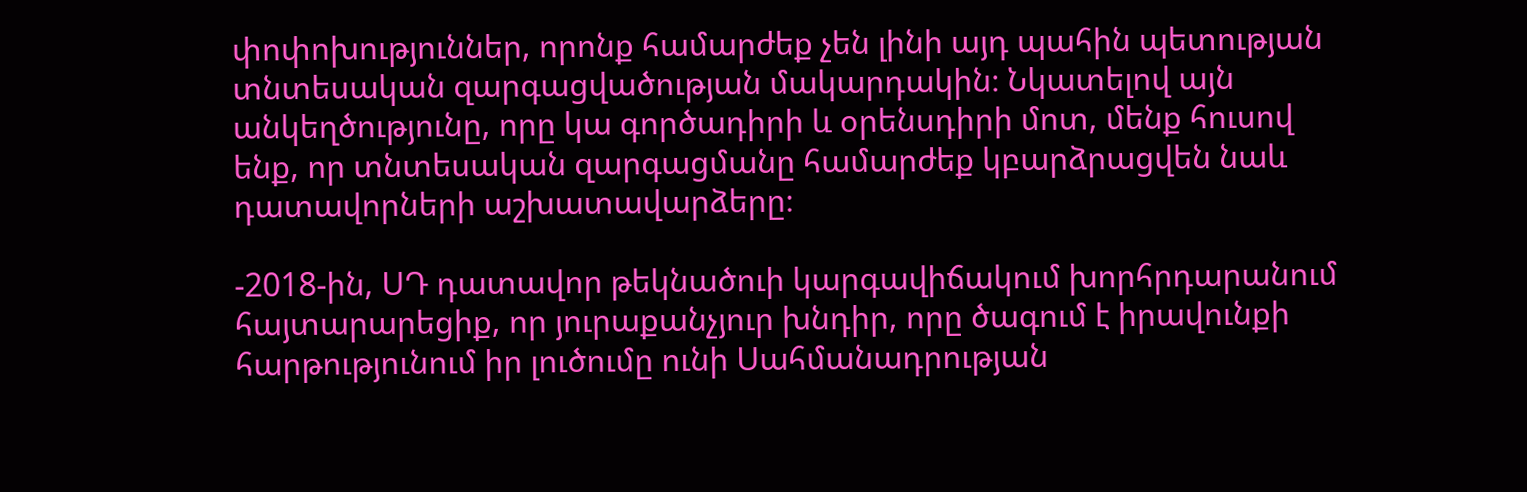փոփոխություններ, որոնք համարժեք չեն լինի այդ պահին պետության տնտեսական զարգացվածության մակարդակին։ Նկատելով այն անկեղծությունը, որը կա գործադիրի և օրենսդիրի մոտ, մենք հուսով ենք, որ տնտեսական զարգացմանը համարժեք կբարձրացվեն նաև դատավորների աշխատավարձերը։

-2018-ին, ՍԴ դատավոր թեկնածուի կարգավիճակում խորհրդարանում հայտարարեցիք, որ յուրաքանչյուր խնդիր, որը ծագում է իրավունքի հարթությունում իր լուծումը ունի Սահմանադրության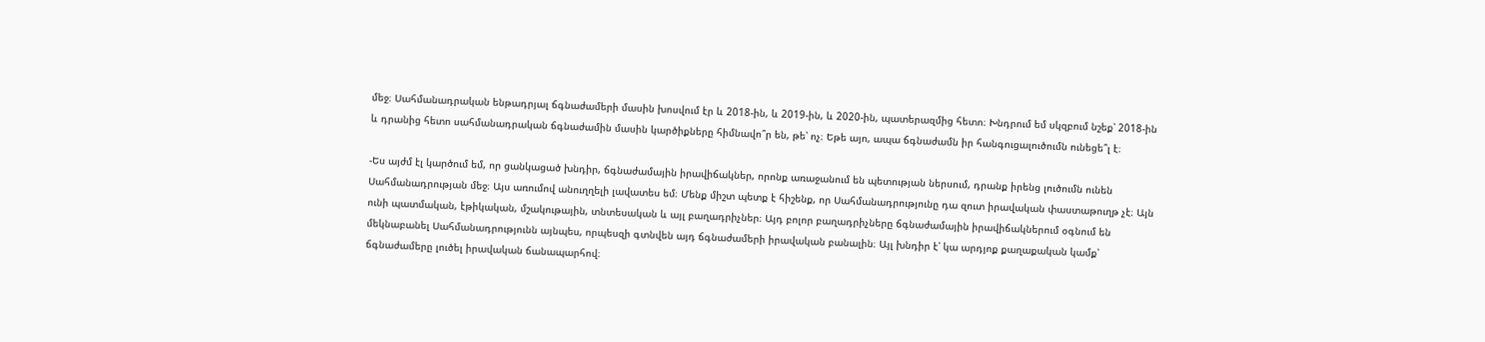մեջ։ Սահմանադրական ենթադրյալ ճգնաժամերի մասին խոսվում էր և 2018-ին, և 2019-ին, և 2020-ին, պատերազմից հետո։ Խնդրում եմ սկզբում նշեք՝ 2018-ին և դրանից հետո սահմանադրական ճգնաժամին մասին կարծիքները հիմնավո՞ր են, թե՝ ոչ։ Եթե այո, ապա ճգնաժամն իր հանգուցալուծումն ունեցե՞լ է։

-Ես այժմ էլ կարծում եմ, որ ցանկացած խնդիր, ճգնաժամային իրավիճակներ, որոնք առաջանում են պետության ներսում, դրանք իրենց լուծումն ունեն Սահմանադրության մեջ։ Այս առումով անուղղելի լավատես եմ։ Մենք միշտ պետք է հիշենք, որ Սահմանադրությունը դա զուտ իրավական փաստաթուղթ չէ։ Այն ունի պատմական, էթիկական, մշակութային, տնտեսական և այլ բաղադրիչներ։ Այդ բոլոր բաղադրիչները ճգնաժամային իրավիճակներում օգնում են մեկնաբանել Սահմանադրությունն այնպես, որպեսզի գտնվեն այդ ճգնաժամերի իրավական բանալին։ Այլ խնդիր է՝ կա արդյոք քաղաքական կամք՝ ճգնաժամերը լուծել իրավական ճանապարհով։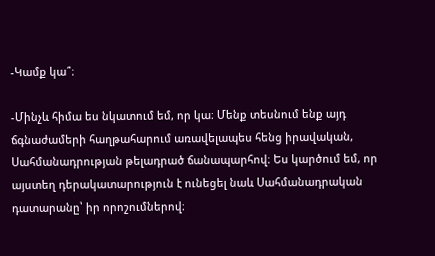-Կամք կա՞։

-Մինչև հիմա ես նկատում եմ, որ կա։ Մենք տեսնում ենք այդ ճգնաժամերի հաղթահարում առավելապես հենց իրավական, Սահմանադրության թելադրած ճանապարհով։ Ես կարծում եմ, որ այստեղ դերակատարություն է ունեցել նաև Սահմանադրական դատարանը՝ իր որոշումներով։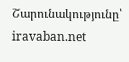Շարունակությունը՝ iravaban.net